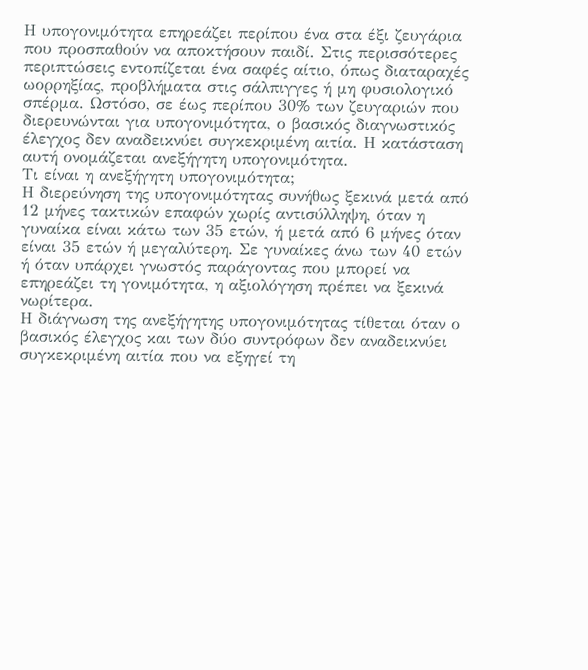Η υπογονιμότητα επηρεάζει περίπου ένα στα έξι ζευγάρια που προσπαθούν να αποκτήσουν παιδί. Στις περισσότερες περιπτώσεις εντοπίζεται ένα σαφές αίτιο, όπως διαταραχές ωορρηξίας, προβλήματα στις σάλπιγγες ή μη φυσιολογικό σπέρμα. Ωστόσο, σε έως περίπου 30% των ζευγαριών που διερευνώνται για υπογονιμότητα, ο βασικός διαγνωστικός έλεγχος δεν αναδεικνύει συγκεκριμένη αιτία. Η κατάσταση αυτή ονομάζεται ανεξήγητη υπογονιμότητα.
Τι είναι η ανεξήγητη υπογονιμότητα;
Η διερεύνηση της υπογονιμότητας συνήθως ξεκινά μετά από 12 μήνες τακτικών επαφών χωρίς αντισύλληψη, όταν η γυναίκα είναι κάτω των 35 ετών, ή μετά από 6 μήνες όταν είναι 35 ετών ή μεγαλύτερη. Σε γυναίκες άνω των 40 ετών ή όταν υπάρχει γνωστός παράγοντας που μπορεί να επηρεάζει τη γονιμότητα, η αξιολόγηση πρέπει να ξεκινά νωρίτερα.
Η διάγνωση της ανεξήγητης υπογονιμότητας τίθεται όταν ο βασικός έλεγχος και των δύο συντρόφων δεν αναδεικνύει συγκεκριμένη αιτία που να εξηγεί τη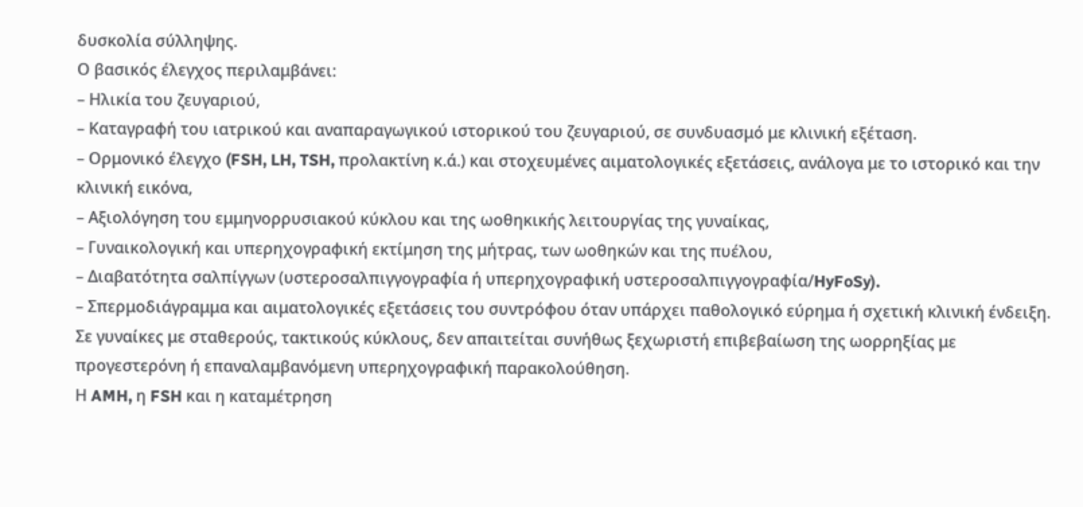δυσκολία σύλληψης.
Ο βασικός έλεγχος περιλαμβάνει:
– Ηλικία του ζευγαριού,
– Καταγραφή του ιατρικού και αναπαραγωγικού ιστορικού του ζευγαριού, σε συνδυασμό με κλινική εξέταση.
– Ορμονικό έλεγχο (FSH, LH, TSH, προλακτίνη κ.ά.) και στοχευμένες αιματολογικές εξετάσεις, ανάλογα με το ιστορικό και την κλινική εικόνα,
– Αξιολόγηση του εμμηνορρυσιακού κύκλου και της ωοθηκικής λειτουργίας της γυναίκας,
– Γυναικολογική και υπερηχογραφική εκτίμηση της μήτρας, των ωοθηκών και της πυέλου,
– Διαβατότητα σαλπίγγων (υστεροσαλπιγγογραφία ή υπερηχογραφική υστεροσαλπιγγογραφία/HyFoSy).
– Σπερμοδιάγραμμα και αιματολογικές εξετάσεις του συντρόφου όταν υπάρχει παθολογικό εύρημα ή σχετική κλινική ένδειξη.
Σε γυναίκες με σταθερούς, τακτικούς κύκλους, δεν απαιτείται συνήθως ξεχωριστή επιβεβαίωση της ωορρηξίας με προγεστερόνη ή επαναλαμβανόμενη υπερηχογραφική παρακολούθηση.
Η AMH, η FSH και η καταμέτρηση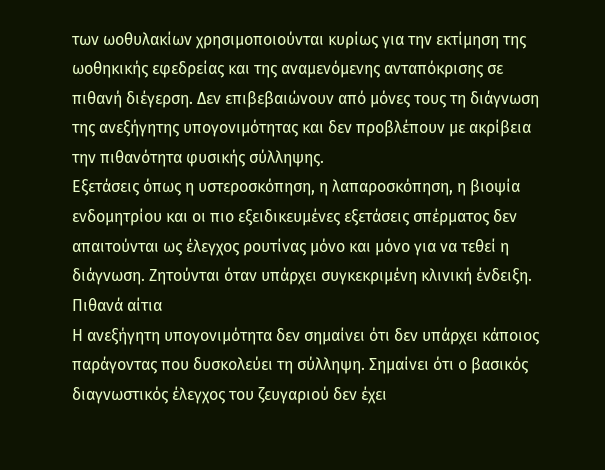των ωοθυλακίων χρησιμοποιούνται κυρίως για την εκτίμηση της ωοθηκικής εφεδρείας και της αναμενόμενης ανταπόκρισης σε πιθανή διέγερση. Δεν επιβεβαιώνουν από μόνες τους τη διάγνωση της ανεξήγητης υπογονιμότητας και δεν προβλέπουν με ακρίβεια την πιθανότητα φυσικής σύλληψης.
Εξετάσεις όπως η υστεροσκόπηση, η λαπαροσκόπηση, η βιοψία ενδομητρίου και οι πιο εξειδικευμένες εξετάσεις σπέρματος δεν απαιτούνται ως έλεγχος ρουτίνας μόνο και μόνο για να τεθεί η διάγνωση. Ζητούνται όταν υπάρχει συγκεκριμένη κλινική ένδειξη.
Πιθανά αίτια
Η ανεξήγητη υπογονιμότητα δεν σημαίνει ότι δεν υπάρχει κάποιος παράγοντας που δυσκολεύει τη σύλληψη. Σημαίνει ότι ο βασικός διαγνωστικός έλεγχος του ζευγαριού δεν έχει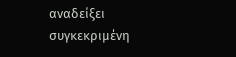αναδείξει συγκεκριμένη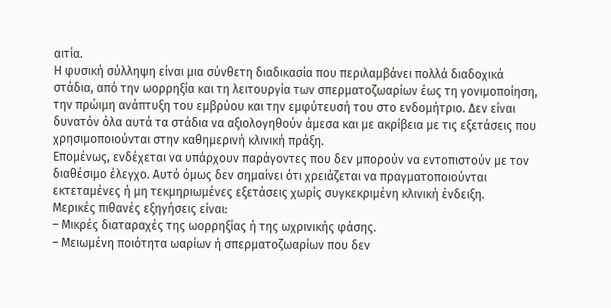αιτία.
Η φυσική σύλληψη είναι μια σύνθετη διαδικασία που περιλαμβάνει πολλά διαδοχικά στάδια, από την ωορρηξία και τη λειτουργία των σπερματοζωαρίων έως τη γονιμοποίηση, την πρώιμη ανάπτυξη του εμβρύου και την εμφύτευσή του στο ενδομήτριο. Δεν είναι δυνατόν όλα αυτά τα στάδια να αξιολογηθούν άμεσα και με ακρίβεια με τις εξετάσεις που χρησιμοποιούνται στην καθημερινή κλινική πράξη.
Επομένως, ενδέχεται να υπάρχουν παράγοντες που δεν μπορούν να εντοπιστούν με τον διαθέσιμο έλεγχο. Αυτό όμως δεν σημαίνει ότι χρειάζεται να πραγματοποιούνται εκτεταμένες ή μη τεκμηριωμένες εξετάσεις χωρίς συγκεκριμένη κλινική ένδειξη.
Μερικές πιθανές εξηγήσεις είναι:
– Μικρές διαταραχές της ωορρηξίας ή της ωχρινικής φάσης.
– Μειωμένη ποιότητα ωαρίων ή σπερματοζωαρίων που δεν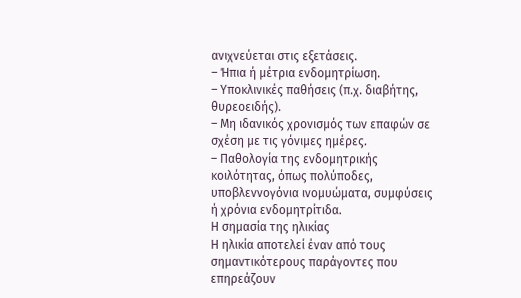ανιχνεύεται στις εξετάσεις.
– Ήπια ή μέτρια ενδομητρίωση.
– Υποκλινικές παθήσεις (π.χ. διαβήτης, θυρεοειδής).
– Μη ιδανικός χρονισμός των επαφών σε σχέση με τις γόνιμες ημέρες.
– Παθολογία της ενδομητρικής κοιλότητας, όπως πολύποδες, υποβλεννογόνια ινομυώματα, συμφύσεις ή χρόνια ενδομητρίτιδα.
Η σημασία της ηλικίας
Η ηλικία αποτελεί έναν από τους σημαντικότερους παράγοντες που επηρεάζουν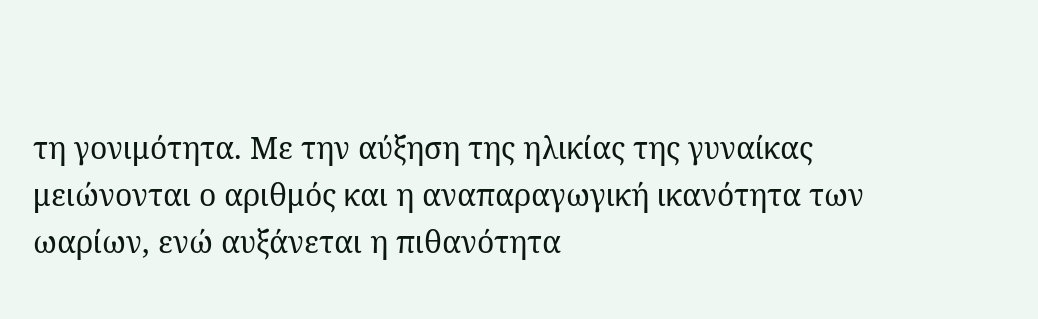τη γονιμότητα. Με την αύξηση της ηλικίας της γυναίκας μειώνονται ο αριθμός και η αναπαραγωγική ικανότητα των ωαρίων, ενώ αυξάνεται η πιθανότητα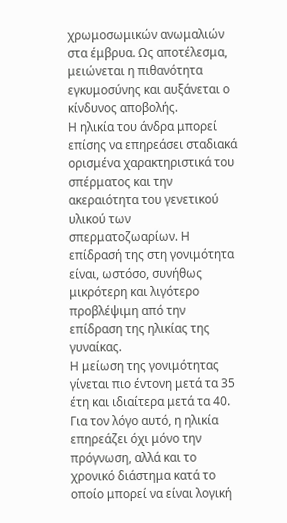χρωμοσωμικών ανωμαλιών στα έμβρυα. Ως αποτέλεσμα, μειώνεται η πιθανότητα εγκυμοσύνης και αυξάνεται ο κίνδυνος αποβολής.
Η ηλικία του άνδρα μπορεί επίσης να επηρεάσει σταδιακά ορισμένα χαρακτηριστικά του σπέρματος και την ακεραιότητα του γενετικού υλικού των σπερματοζωαρίων. Η επίδρασή της στη γονιμότητα είναι, ωστόσο, συνήθως μικρότερη και λιγότερο προβλέψιμη από την επίδραση της ηλικίας της γυναίκας.
Η μείωση της γονιμότητας γίνεται πιο έντονη μετά τα 35 έτη και ιδιαίτερα μετά τα 40. Για τον λόγο αυτό, η ηλικία επηρεάζει όχι μόνο την πρόγνωση, αλλά και το χρονικό διάστημα κατά το οποίο μπορεί να είναι λογική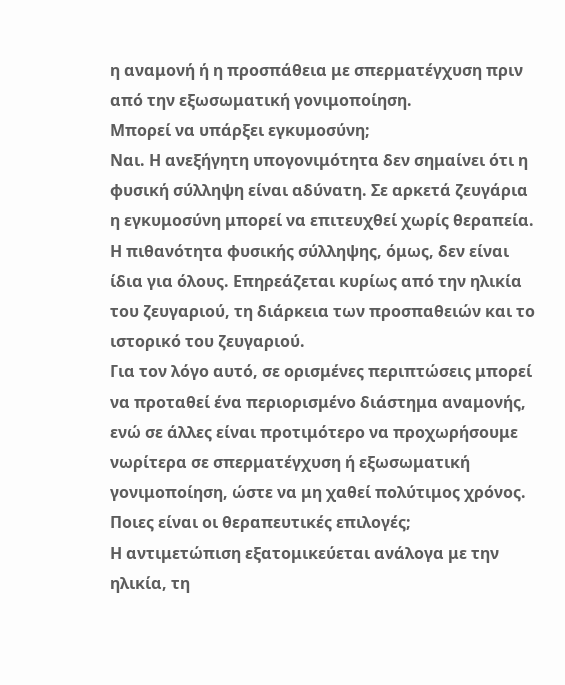η αναμονή ή η προσπάθεια με σπερματέγχυση πριν από την εξωσωματική γονιμοποίηση.
Μπορεί να υπάρξει εγκυμοσύνη;
Ναι. Η ανεξήγητη υπογονιμότητα δεν σημαίνει ότι η φυσική σύλληψη είναι αδύνατη. Σε αρκετά ζευγάρια η εγκυμοσύνη μπορεί να επιτευχθεί χωρίς θεραπεία.
Η πιθανότητα φυσικής σύλληψης, όμως, δεν είναι ίδια για όλους. Επηρεάζεται κυρίως από την ηλικία του ζευγαριού, τη διάρκεια των προσπαθειών και το ιστορικό του ζευγαριού.
Για τον λόγο αυτό, σε ορισμένες περιπτώσεις μπορεί να προταθεί ένα περιορισμένο διάστημα αναμονής, ενώ σε άλλες είναι προτιμότερο να προχωρήσουμε νωρίτερα σε σπερματέγχυση ή εξωσωματική γονιμοποίηση, ώστε να μη χαθεί πολύτιμος χρόνος.
Ποιες είναι οι θεραπευτικές επιλογές;
Η αντιμετώπιση εξατομικεύεται ανάλογα με την ηλικία, τη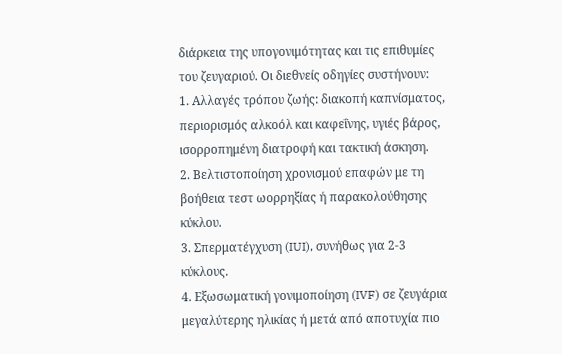διάρκεια της υπογονιμότητας και τις επιθυμίες του ζευγαριού. Οι διεθνείς οδηγίες συστήνουν:
1. Αλλαγές τρόπου ζωής: διακοπή καπνίσματος, περιορισμός αλκοόλ και καφεΐνης, υγιές βάρος, ισορροπημένη διατροφή και τακτική άσκηση.
2. Βελτιστοποίηση χρονισμού επαφών με τη βοήθεια τεστ ωορρηξίας ή παρακολούθησης κύκλου.
3. Σπερματέγχυση (IUI), συνήθως για 2-3 κύκλους.
4. Εξωσωματική γονιμοποίηση (IVF) σε ζευγάρια μεγαλύτερης ηλικίας ή μετά από αποτυχία πιο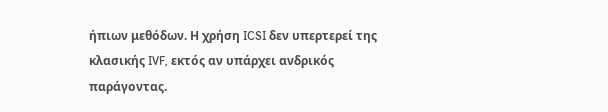ήπιων μεθόδων. Η χρήση ICSI δεν υπερτερεί της κλασικής IVF, εκτός αν υπάρχει ανδρικός παράγοντας.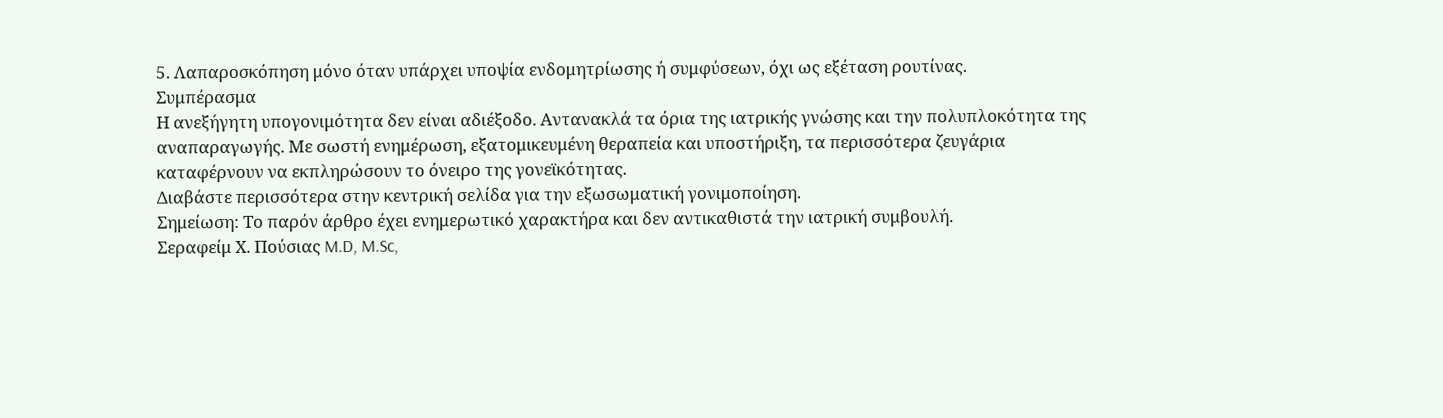5. Λαπαροσκόπηση μόνο όταν υπάρχει υποψία ενδομητρίωσης ή συμφύσεων, όχι ως εξέταση ρουτίνας.
Συμπέρασμα
Η ανεξήγητη υπογονιμότητα δεν είναι αδιέξοδο. Αντανακλά τα όρια της ιατρικής γνώσης και την πολυπλοκότητα της αναπαραγωγής. Με σωστή ενημέρωση, εξατομικευμένη θεραπεία και υποστήριξη, τα περισσότερα ζευγάρια καταφέρνουν να εκπληρώσουν το όνειρο της γονεϊκότητας.
Διαβάστε περισσότερα στην κεντρική σελίδα για την εξωσωματική γονιμοποίηση.
Σημείωση: Το παρόν άρθρο έχει ενημερωτικό χαρακτήρα και δεν αντικαθιστά την ιατρική συμβουλή.
Σεραφείμ Χ. Πούσιας M.D, M.Sc,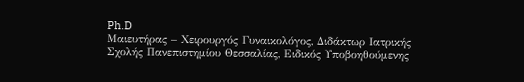Ph.D
Μαιευτήρας – Χειρουργός Γυναικολόγος, Διδάκτωρ Ιατρικής Σχολής Πανεπιστημίου Θεσσαλίας, Ειδικός Υποβοηθούμενης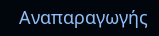Αναπαραγωγής